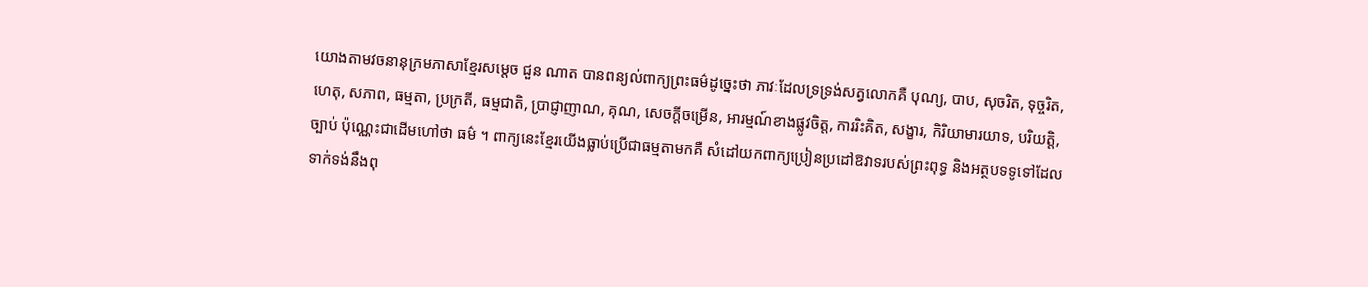យោងតាមវចនានុក្រមភាសាខ្មែរសម្តេច ជួន ណាត បានពន្យល់ពាក្យព្រះធម៌ដូច្នេះថា ភាវៈដែលទ្រទ្រង់សត្វលោកគឺ បុណ្យ, បាប, សុចរិត, ទុច្ចរិត, ហេតុ, សភាព, ធម្មតា, ប្រក្រតី, ធម្មជាតិ, ប្រាជ្ញាញាណ, គុណ, សេចក្តីចម្រើន, អារម្មណ៍ខាងផ្លូវចិត្ត, ការរិះគិត, សង្ខារ, កិរិយាមារយាទ, បរិយត្តិ, ច្បាប់ ប៉ុណ្ណេះជាដើមហៅថា ធម៌ ។ ពាក្យនេះខ្មែរយើងធ្លាប់ប្រើជាធម្មតាមកគឺ សំដៅយកពាក្យប្រៀនប្រដៅឱវាទរបស់ព្រះពុទ្ធ និងអត្ថបទទូទៅដែលទាក់ទង់នឹងពុ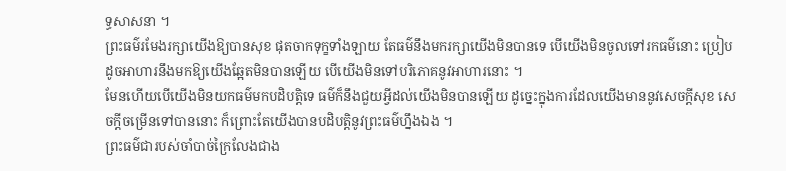ទ្ធសាសនា ។
ព្រះធម៌រមែងរក្សាយើងឱ្យបានសុខ ផុតចាកទុក្ខទាំងឡាយ តែធម៌នឹងមករក្សាយើងមិនបានទេ បើយើងមិនចូលទៅរកធម៌នោះ ប្រៀបដូចអាហារនឹងមកឱ្យយើងឆ្អែតមិនបានឡើយ បើយើងមិនទៅបរិភោគនូវអាហារនោះ ។
មែនហើយបើយើងមិនយកធម៌មកបដិបត្តិទេ ធម៌ក៏នឹងជួយអ្វីដល់យើងមិនបានឡើយ ដូច្នេះក្នុងការដែលយើងមាននូវសេចក្តីសុខ សេចក្តីចម្រើនទៅបាននោះ ក៏ព្រោះតែយើងបានបដិបត្តិនូវព្រះធម៌ហ្នឹងឯង ។
ព្រះធម៌ជារបស់ចាំបាច់ក្រៃលែងជាង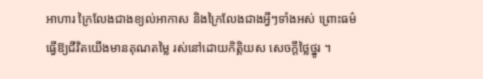អាហារ ក្រៃលែងជាងខ្យល់អាកាស និងក្រៃលែងជាងអ្វីៗទាំងអស់ ព្រោះធម៌ធ្វើឱ្យជីវិតយើងមានគុណតម្លៃ រស់នៅដោយកិត្តិយស សេចក្តីថ្លៃថ្នូរ ។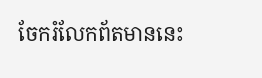ចែករំលែកព័តមាននេះ